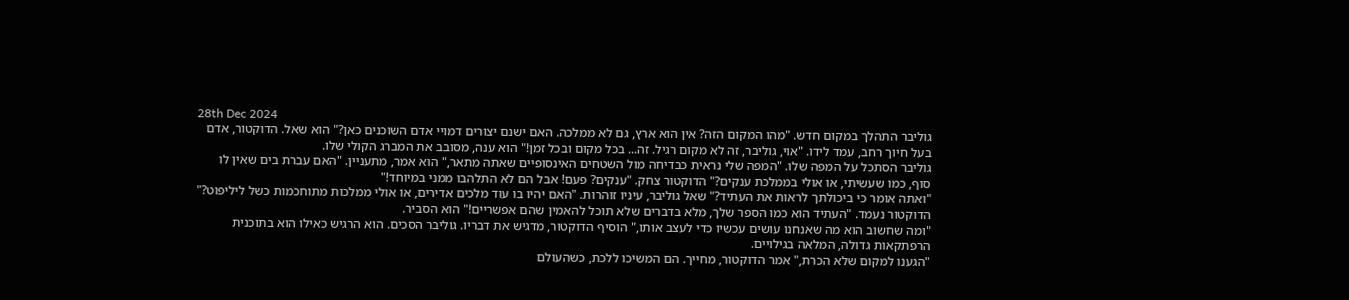28th Dec 2024
גוליבר התהלך במקום חדש. "מהו המקום הזה? אין הוא ארץ, גם לא ממלכה. האם ישנם יצורים דמויי אדם השוכנים כאן?" הוא שאל. הדוקטור, אדם בעל חיוך רחב, עמד לידו. "אוי, גוליבר, זה לא מקום רגיל. זה... בכל מקום ובכל זמן!" הוא ענה, מסובב את המברג הקולי שלו.
גוליבר הסתכל על המפה שלו. "המפה שלי נראית כבדיחה מול השטחים האינסופיים שאתה מתאר," הוא אמר, מתעניין. "האם עברת בים שאין לו סוף, כמו שעשיתי, או אולי בממלכת ענקים?" הדוקטור צחק. "ענקים? פעם! אבל הם לא התלהבו ממני במיוחד!"
"ואתה אומר כי ביכולתך לראות את העתיד?" שאל גוליבר, עיניו זוהרות. "האם יהיו בו עוד מלכים אדירים, או אולי ממלכות מתוחכמות כשל ליליפוט?" הדוקטור נעמד. "העתיד הוא כמו הספר שלך, מלא בדברים שלא תוכל להאמין שהם אפשריים!" הוא הסביר.
"ומה שחשוב הוא מה שאנחנו עושים עכשיו כדי לעצב אותו," הוסיף הדוקטור, מדגיש את דבריו. גוליבר הסכים. הוא הרגיש כאילו הוא בתוכנית הרפתקאות גדולה, המלאה בגילויים.
"הגענו למקום שלא הכרת," אמר הדוקטור, מחייך. הם המשיכו ללכת, כשהעולם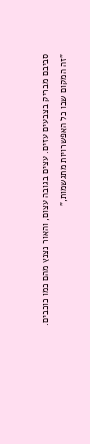סביבם מבריק בצבעים עזים. עצים בגובה עצום, והאור נצנץ מהם כמו כוכבים.
"זה המקום שבו כל האפשרויות מתגשמות,"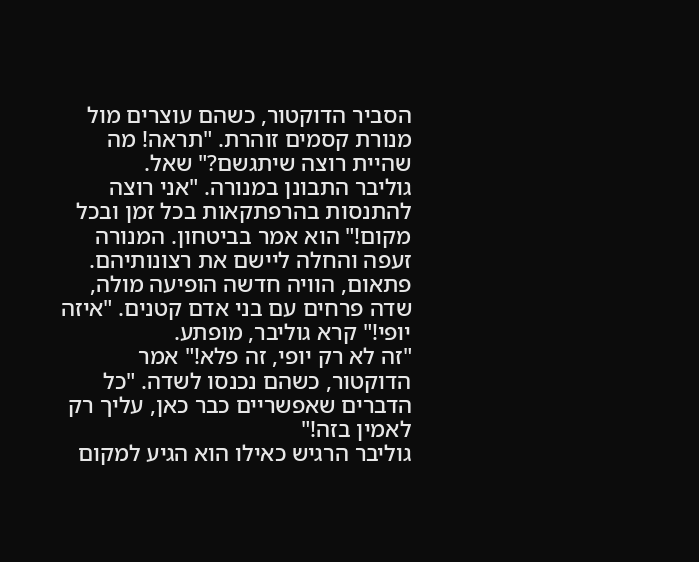הסביר הדוקטור, כשהם עוצרים מול מנורת קסמים זוהרת. "תראה! מה שהיית רוצה שיתגשם?" שאל.
גוליבר התבונן במנורה. "אני רוצה להתנסות בהרפתקאות בכל זמן ובכל מקום!" הוא אמר בביטחון. המנורה זעפה והחלה ליישם את רצונותיהם.
פתאום, הוויה חדשה הופיעה מולה, שדה פרחים עם בני אדם קטנים. "איזה יופי!" קרא גוליבר, מופתע.
"זה לא רק יופי, זה פלא!" אמר הדוקטור, כשהם נכנסו לשדה. "כל הדברים שאפשריים כבר כאן, עליך רק לאמין בזה!"
גוליבר הרגיש כאילו הוא הגיע למקום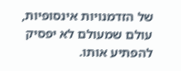של הזדמנויות אינסופיות, עולם שמעולם לא יפסיק להפתיע אותו.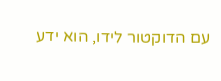עם הדוקטור לידו, הוא ידע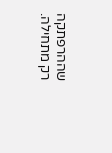שההרפתקה רק מתחילה.